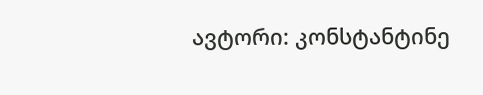ავტორი: კონსტანტინე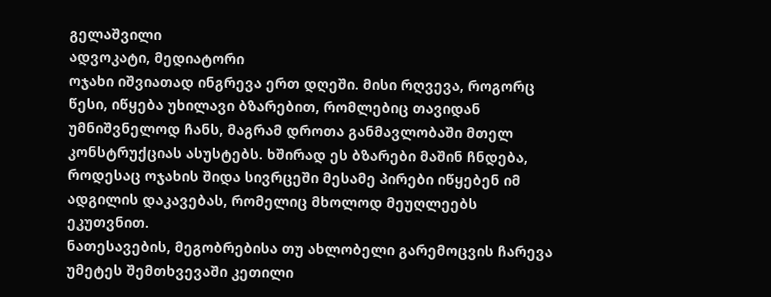გელაშვილი
ადვოკატი, მედიატორი
ოჯახი იშვიათად ინგრევა ერთ დღეში. მისი რღვევა, როგორც წესი, იწყება უხილავი ბზარებით, რომლებიც თავიდან უმნიშვნელოდ ჩანს, მაგრამ დროთა განმავლობაში მთელ კონსტრუქციას ასუსტებს. ხშირად ეს ბზარები მაშინ ჩნდება, როდესაც ოჯახის შიდა სივრცეში მესამე პირები იწყებენ იმ ადგილის დაკავებას, რომელიც მხოლოდ მეუღლეებს ეკუთვნით.
ნათესავების, მეგობრებისა თუ ახლობელი გარემოცვის ჩარევა უმეტეს შემთხვევაში კეთილი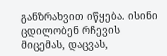განზრახვით იწყება. ისინი ცდილობენ რჩევის მიცემას, დაცვას,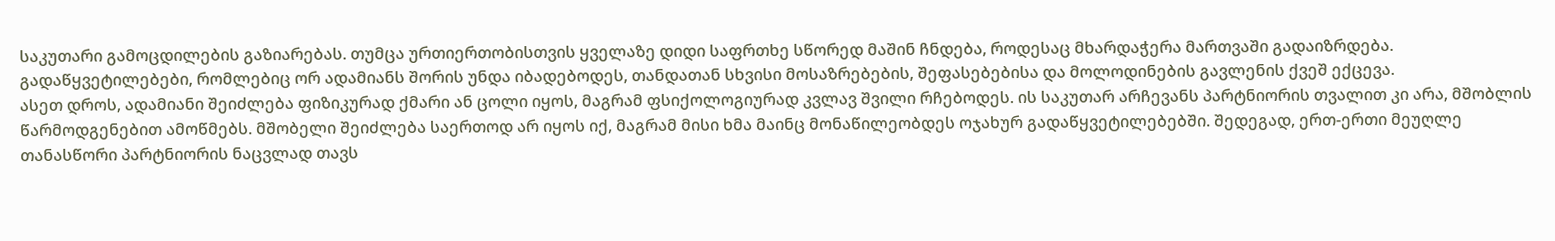საკუთარი გამოცდილების გაზიარებას. თუმცა ურთიერთობისთვის ყველაზე დიდი საფრთხე სწორედ მაშინ ჩნდება, როდესაც მხარდაჭერა მართვაში გადაიზრდება. გადაწყვეტილებები, რომლებიც ორ ადამიანს შორის უნდა იბადებოდეს, თანდათან სხვისი მოსაზრებების, შეფასებებისა და მოლოდინების გავლენის ქვეშ ექცევა.
ასეთ დროს, ადამიანი შეიძლება ფიზიკურად ქმარი ან ცოლი იყოს, მაგრამ ფსიქოლოგიურად კვლავ შვილი რჩებოდეს. ის საკუთარ არჩევანს პარტნიორის თვალით კი არა, მშობლის წარმოდგენებით ამოწმებს. მშობელი შეიძლება საერთოდ არ იყოს იქ, მაგრამ მისი ხმა მაინც მონაწილეობდეს ოჯახურ გადაწყვეტილებებში. შედეგად, ერთ-ერთი მეუღლე თანასწორი პარტნიორის ნაცვლად თავს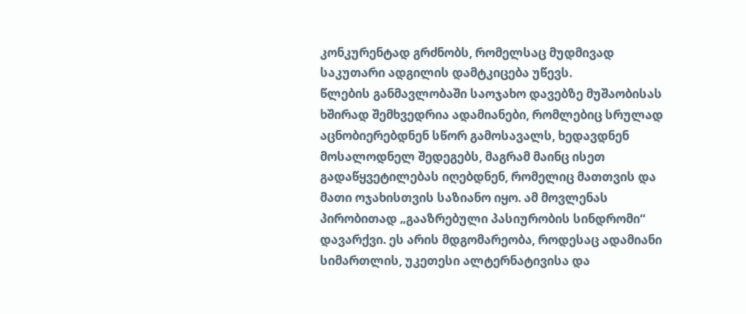კონკურენტად გრძნობს, რომელსაც მუდმივად საკუთარი ადგილის დამტკიცება უწევს.
წლების განმავლობაში საოჯახო დავებზე მუშაობისას ხშირად შემხვედრია ადამიანები, რომლებიც სრულად აცნობიერებდნენ სწორ გამოსავალს, ხედავდნენ მოსალოდნელ შედეგებს, მაგრამ მაინც ისეთ გადაწყვეტილებას იღებდნენ, რომელიც მათთვის და მათი ოჯახისთვის საზიანო იყო. ამ მოვლენას პირობითად „გააზრებული პასიურობის სინდრომი“ დავარქვი. ეს არის მდგომარეობა, როდესაც ადამიანი სიმართლის, უკეთესი ალტერნატივისა და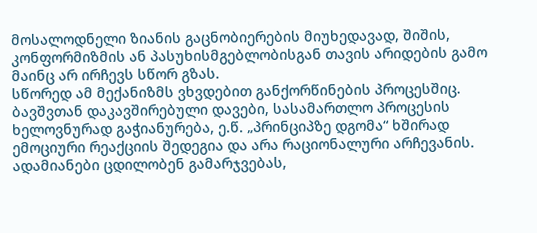მოსალოდნელი ზიანის გაცნობიერების მიუხედავად, შიშის, კონფორმიზმის ან პასუხისმგებლობისგან თავის არიდების გამო მაინც არ ირჩევს სწორ გზას.
სწორედ ამ მექანიზმს ვხვდებით განქორწინების პროცესშიც. ბავშვთან დაკავშირებული დავები, სასამართლო პროცესის ხელოვნურად გაჭიანურება, ე.წ. „პრინციპზე დგომა“ ხშირად ემოციური რეაქციის შედეგია და არა რაციონალური არჩევანის. ადამიანები ცდილობენ გამარჯვებას,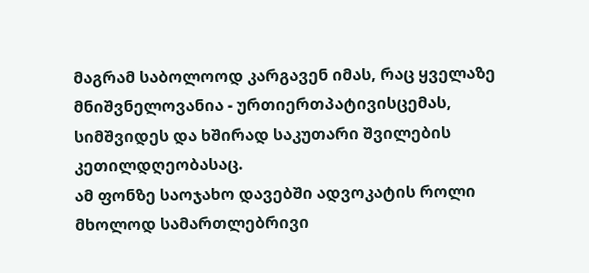მაგრამ საბოლოოდ კარგავენ იმას, რაც ყველაზე მნიშვნელოვანია - ურთიერთპატივისცემას, სიმშვიდეს და ხშირად საკუთარი შვილების კეთილდღეობასაც.
ამ ფონზე საოჯახო დავებში ადვოკატის როლი მხოლოდ სამართლებრივი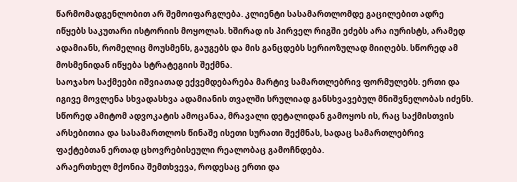წარმომადგენლობით არ შემოიფარგლება. კლიენტი სასამართლომდე გაცილებით ადრე იწყებს საკუთარი ისტორიის მოყოლას. ხშირად ის პირველ რიგში ეძებს არა იურისტს, არამედ ადამიანს, რომელიც მოუსმენს, გაუგებს და მის განცდებს სერიოზულად მიიღებს. სწორედ ამ მოსმენიდან იწყება სტრატეგიის შექმნა.
საოჯახო საქმეები იშვიათად ექვემდებარება მარტივ სამართლებრივ ფორმულებს. ერთი და იგივე მოვლენა სხვადასხვა ადამიანის თვალში სრულიად განსხვავებულ მნიშვნელობას იძენს. სწორედ ამიტომ ადვოკატის ამოცანაა, მრავალი დეტალიდან გამოყოს ის, რაც საქმისთვის არსებითია და სასამართლოს წინაშე ისეთი სურათი შექმნას, სადაც სამართლებრივ ფაქტებთან ერთად ცხოვრებისეული რეალობაც გამოჩნდება.
არაერთხელ მქონია შემთხვევა, როდესაც ერთი და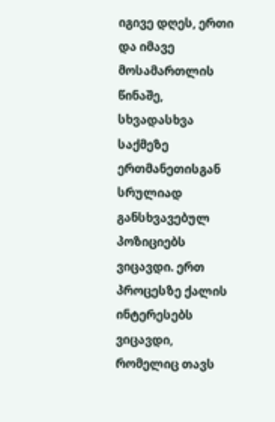იგივე დღეს, ერთი და იმავე მოსამართლის წინაშე, სხვადასხვა საქმეზე ერთმანეთისგან სრულიად განსხვავებულ პოზიციებს ვიცავდი. ერთ პროცესზე ქალის ინტერესებს ვიცავდი, რომელიც თავს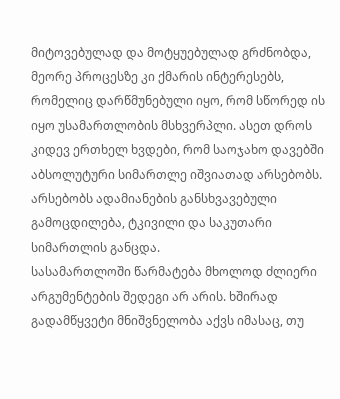მიტოვებულად და მოტყუებულად გრძნობდა, მეორე პროცესზე კი ქმარის ინტერესებს, რომელიც დარწმუნებული იყო, რომ სწორედ ის იყო უსამართლობის მსხვერპლი. ასეთ დროს კიდევ ერთხელ ხვდები, რომ საოჯახო დავებში აბსოლუტური სიმართლე იშვიათად არსებობს. არსებობს ადამიანების განსხვავებული გამოცდილება, ტკივილი და საკუთარი სიმართლის განცდა.
სასამართლოში წარმატება მხოლოდ ძლიერი არგუმენტების შედეგი არ არის. ხშირად გადამწყვეტი მნიშვნელობა აქვს იმასაც, თუ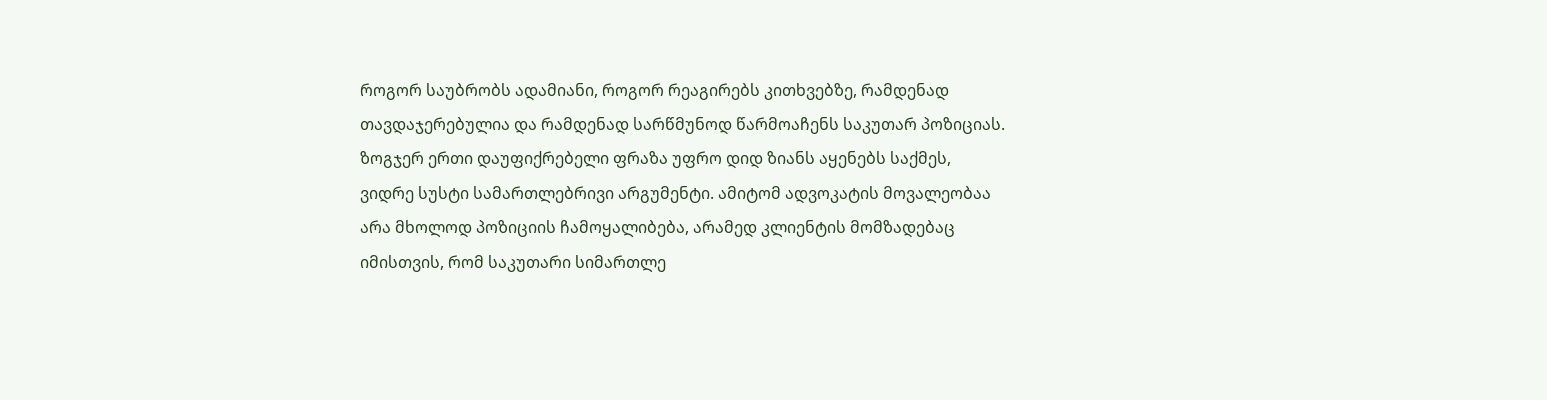როგორ საუბრობს ადამიანი, როგორ რეაგირებს კითხვებზე, რამდენად თავდაჯერებულია და რამდენად სარწმუნოდ წარმოაჩენს საკუთარ პოზიციას. ზოგჯერ ერთი დაუფიქრებელი ფრაზა უფრო დიდ ზიანს აყენებს საქმეს, ვიდრე სუსტი სამართლებრივი არგუმენტი. ამიტომ ადვოკატის მოვალეობაა არა მხოლოდ პოზიციის ჩამოყალიბება, არამედ კლიენტის მომზადებაც იმისთვის, რომ საკუთარი სიმართლე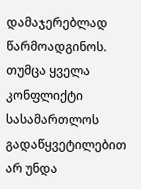დამაჯერებლად წარმოადგინოს.
თუმცა ყველა კონფლიქტი სასამართლოს გადაწყვეტილებით არ უნდა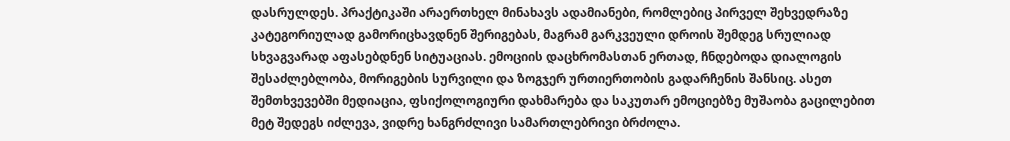დასრულდეს. პრაქტიკაში არაერთხელ მინახავს ადამიანები, რომლებიც პირველ შეხვედრაზე კატეგორიულად გამორიცხავდნენ შერიგებას, მაგრამ გარკვეული დროის შემდეგ სრულიად სხვაგვარად აფასებდნენ სიტუაციას. ემოციის დაცხრომასთან ერთად, ჩნდებოდა დიალოგის შესაძლებლობა, მორიგების სურვილი და ზოგჯერ ურთიერთობის გადარჩენის შანსიც. ასეთ შემთხვევებში მედიაცია, ფსიქოლოგიური დახმარება და საკუთარ ემოციებზე მუშაობა გაცილებით მეტ შედეგს იძლევა, ვიდრე ხანგრძლივი სამართლებრივი ბრძოლა.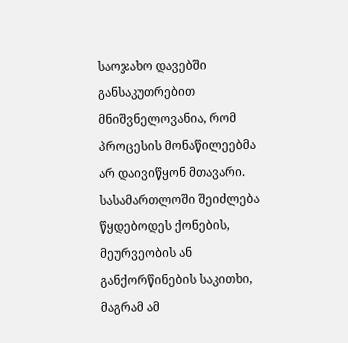საოჯახო დავებში განსაკუთრებით მნიშვნელოვანია, რომ პროცესის მონაწილეებმა არ დაივიწყონ მთავარი. სასამართლოში შეიძლება წყდებოდეს ქონების, მეურვეობის ან განქორწინების საკითხი, მაგრამ ამ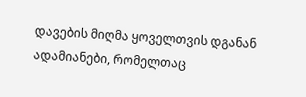დავების მიღმა ყოველთვის დგანან ადამიანები, რომელთაც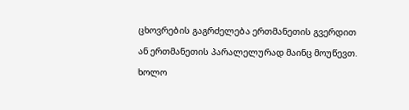ცხოვრების გაგრძელება ერთმანეთის გვერდით ან ერთმანეთის პარალელურად მაინც მოუწევთ. ხოლო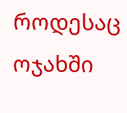როდესაც ოჯახში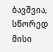ბავშვია, სწორედ მისი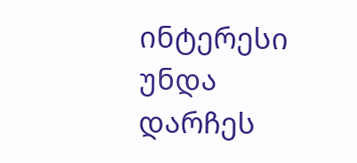ინტერესი უნდა დარჩეს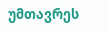უმთავრეს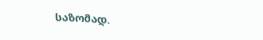საზომად.